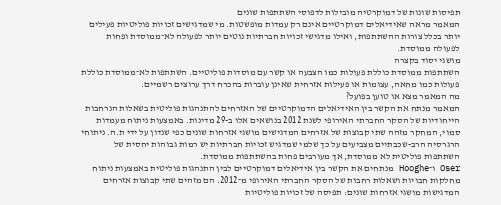תפיסות שונות של דמוקרטיה מובילות לדפוסי השתתפות שונים
המאמר מראה שאידיאלים דמוקרטיים אינם רק עמדות מופשטות. מי שמדגישים זכויות פוליטיות פעילים יותר בכלל צורות ההשתתפות, ואילו מדגישי זכויות חברתיות נוטים יותר לפעולה לא־ממוסדת ופחות לפעולה ממוסדת.
מושגי יסוד בקצרה
השתתפות ממוסדת כוללת פעולות כמו הצבעה או קשר עם מוסדות פוליטיים. השתתפות לא־ממוסדת כוללת פעולות כמו מחאה, עצומות או פעילות אזרחית שאינן עוברות בהכרח דרך ערוצים רשמיים.
מה המאמר מצא או טוען בפועל?
המאמר מנתח את הקשר בין האידיאלים הדמוקרטיים של האזרחים להתנהגות פוליטית בשאלות הנרחבות הייחודיות של הסקר החברתי האירופי לשנת 2012 בנושאים אלו ב-29 מדינות. באמצעות ניתוח מעמדות סמוי, המחקר מזהה שתי קבוצות של אזרחים המדגישים מושגי אזרחות שונים כפי שנדון על ידי ת.ה. ניתוחי הרגרסיה הרב-שכבתיים מצביעים על כך שלמי שמדגיש זכויות חברתיות יש רמות גבוהות יחסית של השתתפות פוליטית לא ממוסדת, אך מעורבים פחות בהשתתפות ממוסדת.
Oser ו־Hooghe מנתחים את הקשר בין אידיאלים דמוקרטיים לבין התנהגות פוליטית באמצעות ניתוח מחלקות חבויות ושאלות רחבות של הסקר החברתי האירופי מ־2012. הם מזהים שתי קבוצות אזרחים המדגישות מושגי אזרחות שונים: תפיסה של זכויות פוליטיות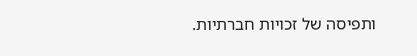ותפיסה של זכויות חברתיות.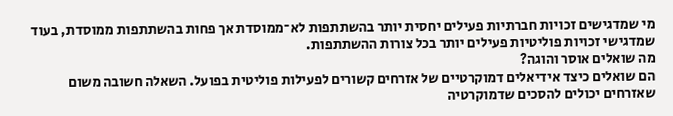מי שמדגישים זכויות חברתיות פעילים יחסית יותר בהשתתפות לא־ממוסדת אך פחות בהשתתפות ממוסדת, בעוד שמדגישי זכויות פוליטיות פעילים יותר בכל צורות ההשתתפות.
מה שואלים אוסר והוגה?
הם שואלים כיצד אידיאלים דמוקרטיים של אזרחים קשורים לפעילות פוליטית בפועל. השאלה חשובה משום שאזרחים יכולים להסכים שדמוקרטיה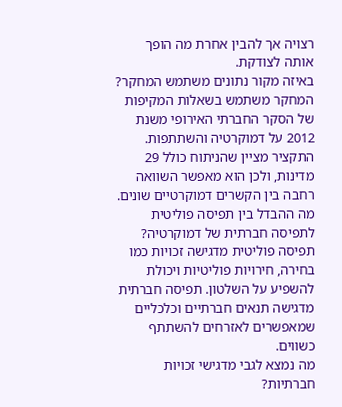רצויה אך להבין אחרת מה הופך אותה לצודקת.
באיזה מקור נתונים משתמש המחקר?
המחקר משתמש בשאלות המקיפות של הסקר החברתי האירופי משנת 2012 על דמוקרטיה והשתתפות. התקציר מציין שהניתוח כולל 29 מדינות, ולכן הוא מאפשר השוואה רחבה בין הקשרים דמוקרטיים שונים.
מה ההבדל בין תפיסה פוליטית לתפיסה חברתית של דמוקרטיה?
תפיסה פוליטית מדגישה זכויות כמו בחירה, חירויות פוליטיות ויכולת להשפיע על השלטון. תפיסה חברתית מדגישה תנאים חברתיים וכלכליים שמאפשרים לאזרחים להשתתף כשווים.
מה נמצא לגבי מדגישי זכויות חברתיות?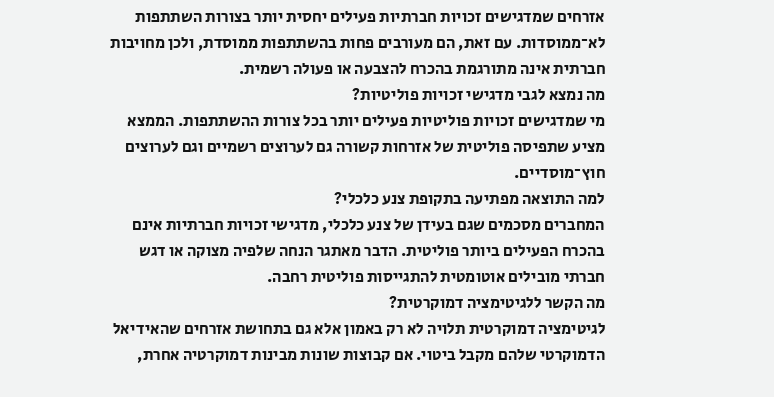אזרחים שמדגישים זכויות חברתיות פעילים יחסית יותר בצורות השתתפות לא־ממוסדות. עם זאת, הם מעורבים פחות בהשתתפות ממוסדת, ולכן מחויבות חברתית אינה מתורגמת בהכרח להצבעה או פעולה רשמית.
מה נמצא לגבי מדגישי זכויות פוליטיות?
מי שמדגישים זכויות פוליטיות פעילים יותר בכל צורות ההשתתפות. הממצא מציע שתפיסה פוליטית של אזרחות קשורה גם לערוצים רשמיים וגם לערוצים חוץ־מוסדיים.
למה התוצאה מפתיעה בתקופת צנע כלכלי?
המחברים מסכמים שגם בעידן של צנע כלכלי, מדגישי זכויות חברתיות אינם בהכרח הפעילים ביותר פוליטית. הדבר מאתגר הנחה שלפיה מצוקה או דגש חברתי מובילים אוטומטית להתגייסות פוליטית רחבה.
מה הקשר ללגיטימציה דמוקרטית?
לגיטימציה דמוקרטית תלויה לא רק באמון אלא גם בתחושת אזרחים שהאידיאל הדמוקרטי שלהם מקבל ביטוי. אם קבוצות שונות מבינות דמוקרטיה אחרת,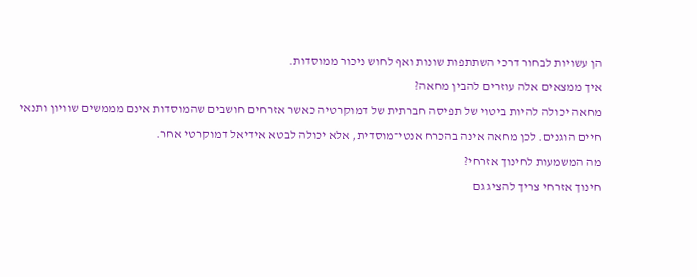הן עשויות לבחור דרכי השתתפות שונות ואף לחוש ניכור ממוסדות.
איך ממצאים אלה עוזרים להבין מחאה?
מחאה יכולה להיות ביטוי של תפיסה חברתית של דמוקרטיה כאשר אזרחים חושבים שהמוסדות אינם מממשים שוויון ותנאי חיים הוגנים. לכן מחאה אינה בהכרח אנטי־מוסדית, אלא יכולה לבטא אידיאל דמוקרטי אחר.
מה המשמעות לחינוך אזרחי?
חינוך אזרחי צריך להציג גם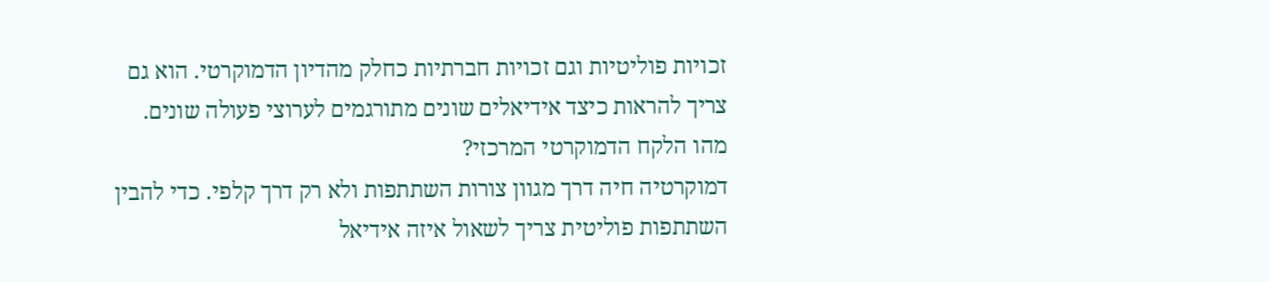זכויות פוליטיות וגם זכויות חברתיות כחלק מהדיון הדמוקרטי. הוא גם צריך להראות כיצד אידיאלים שונים מתורגמים לערוצי פעולה שונים.
מהו הלקח הדמוקרטי המרכזי?
דמוקרטיה חיה דרך מגוון צורות השתתפות ולא רק דרך קלפי. כדי להבין השתתפות פוליטית צריך לשאול איזה אידיאל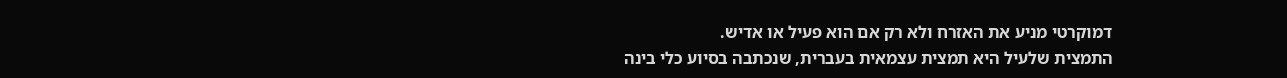דמוקרטי מניע את האזרח ולא רק אם הוא פעיל או אדיש.
התמצית שלעיל היא תמצית עצמאית בעברית, שנכתבה בסיוע כלי בינה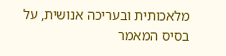מלאכותית ובעריכה אנושית, על בסיס המאמר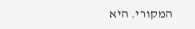המקורי. היא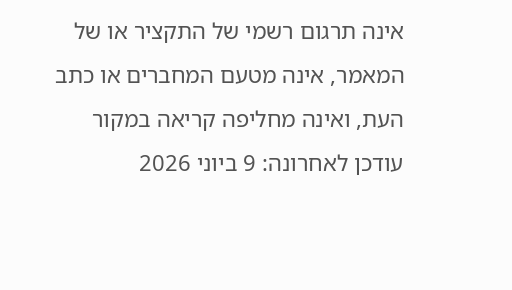אינה תרגום רשמי של התקציר או של המאמר, אינה מטעם המחברים או כתב העת, ואינה מחליפה קריאה במקור
עודכן לאחרונה: 9 ביוני 2026